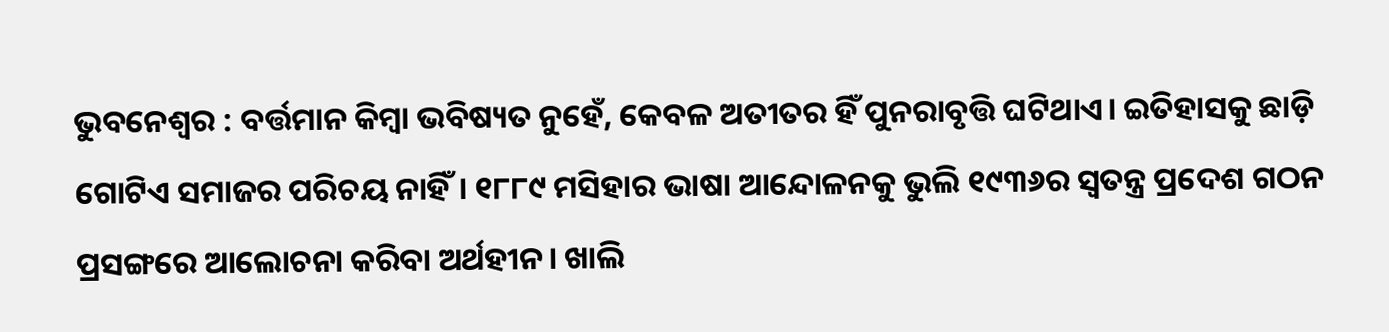ଭୁବନେଶ୍ୱର : ବର୍ତ୍ତମାନ କିମ୍ବା ଭବିଷ୍ୟତ ନୁହେଁ, କେବଳ ଅତୀତର ହିଁ ପୁନରାବୃତ୍ତି ଘଟିଥାଏ। ଇତିହାସକୁ ଛାଡ଼ି ଗୋଟିଏ ସମାଜର ପରିଚୟ ନାହିଁ। ୧୮୮୯ ମସିହାର ଭାଷା ଆନ୍ଦୋଳନକୁ ଭୁଲି ୧୯୩୬ର ସ୍ବତନ୍ତ୍ର ପ୍ରଦେଶ ଗଠନ ପ୍ରସଙ୍ଗରେ ଆଲୋଚନା କରିବା ଅର୍ଥହୀନ। ଖାଲି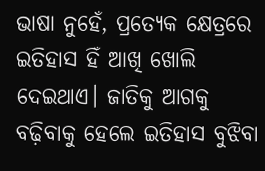ଭାଷା ନୁହେଁ, ପ୍ରତ୍ୟେକ କ୍ଷେତ୍ରରେ ଇତିହାସ ହିଁ ଆଖି ଖୋଲି ଦେଇଥାଏ। ଜାତିକୁ ଆଗକୁ ବଢ଼ିବାକୁ ହେଲେ ଇତିହାସ ବୁଝିବା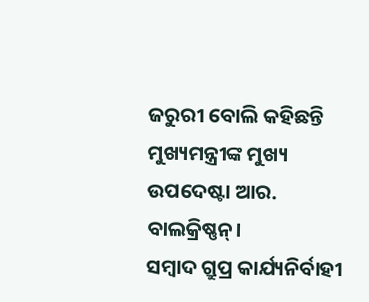ଜରୁରୀ ବୋଲି କହିଛନ୍ତି ମୁଖ୍ୟମନ୍ତ୍ରୀଙ୍କ ମୁଖ୍ୟ ଉପଦେଷ୍ଟା ଆର. ବାଲକ୍ରିଷ୍ଣନ୍।
ସମ୍ବାଦ ଗ୍ରୁପ୍ର କାର୍ଯ୍ୟନିର୍ବାହୀ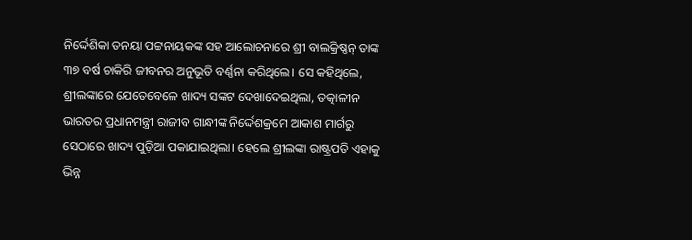ନିର୍ଦ୍ଦେଶିକା ତନୟା ପଟ୍ଟନାୟକଙ୍କ ସହ ଆଲୋଚନାରେ ଶ୍ରୀ ବାଲକ୍ରିଷ୍ଣନ୍ ତାଙ୍କ ୩୭ ବର୍ଷ ଚାକିରି ଜୀବନର ଅନୁଭୂତି ବର୍ଣ୍ଣନା କରିଥିଲେ। ସେ କହିଥିଲେ, ଶ୍ରୀଲଙ୍କାରେ ଯେତେବେଳେ ଖାଦ୍ୟ ସଙ୍କଟ ଦେଖାଦେଇଥିଲା, ତତ୍କାଳୀନ ଭାରତର ପ୍ରଧାନମନ୍ତ୍ରୀ ରାଜୀବ ଗାନ୍ଧୀଙ୍କ ନିର୍ଦ୍ଦେଶକ୍ରମେ ଆକାଶ ମାର୍ଗରୁ ସେଠାରେ ଖାଦ୍ୟ ପୁଡ଼ିଆ ପକାଯାଇଥିଲା। ହେଲେ ଶ୍ରୀଲଙ୍କା ରାଷ୍ଟ୍ରପତି ଏହାକୁ ଭିନ୍ନ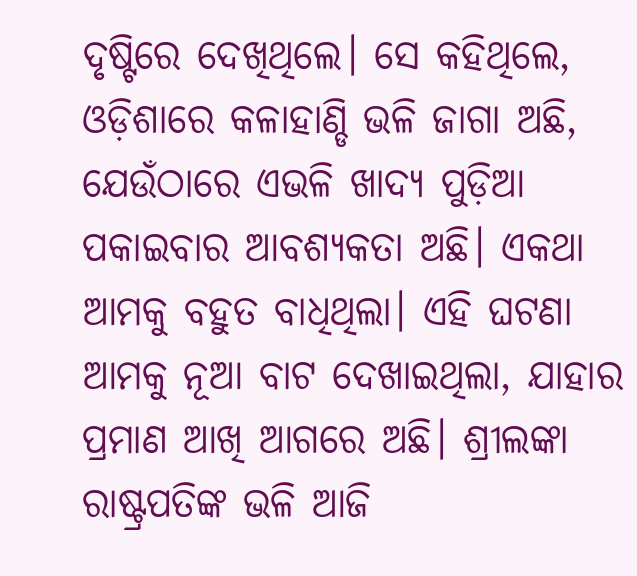ଦୃଷ୍ଟିରେ ଦେଖିଥିଲେ। ସେ କହିଥିଲେ, ଓଡ଼ିଶାରେ କଳାହାଣ୍ଡି ଭଳି ଜାଗା ଅଛି, ଯେଉଁଠାରେ ଏଭଳି ଖାଦ୍ୟ ପୁଡ଼ିଆ ପକାଇବାର ଆବଶ୍ୟକତା ଅଛି। ଏକଥା ଆମକୁ ବହୁତ ବାଧିଥିଲା। ଏହି ଘଟଣା ଆମକୁ ନୂଆ ବାଟ ଦେଖାଇଥିଲା, ଯାହାର ପ୍ରମାଣ ଆଖି ଆଗରେ ଅଛି। ଶ୍ରୀଲଙ୍କା ରାଷ୍ଟ୍ରପତିଙ୍କ ଭଳି ଆଜି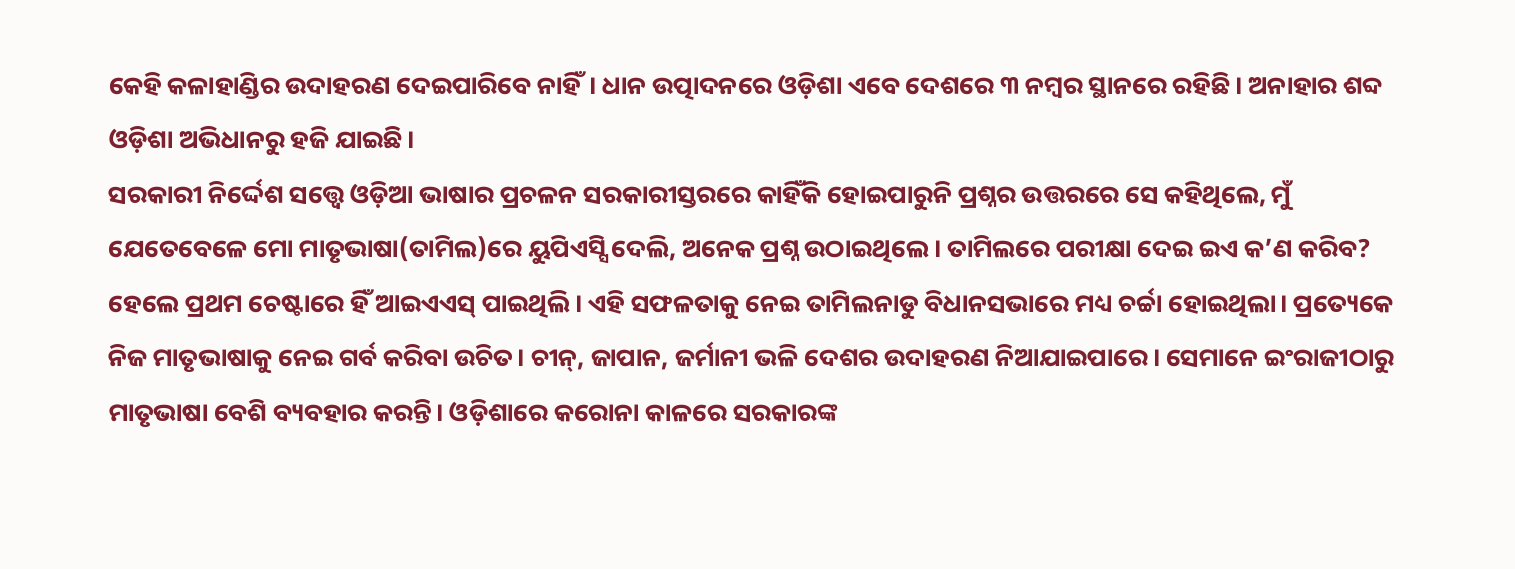କେହି କଳାହାଣ୍ଡିର ଉଦାହରଣ ଦେଇପାରିବେ ନାହିଁ। ଧାନ ଉତ୍ପାଦନରେ ଓଡ଼ିଶା ଏବେ ଦେଶରେ ୩ ନମ୍ବର ସ୍ଥାନରେ ରହିଛି। ଅନାହାର ଶବ୍ଦ ଓଡ଼ିଶା ଅଭିଧାନରୁ ହଜି ଯାଇଛି।
ସରକାରୀ ନିର୍ଦ୍ଦେଶ ସତ୍ତ୍ବେ ଓଡ଼ିଆ ଭାଷାର ପ୍ରଚଳନ ସରକାରୀସ୍ତରରେ କାହିଁକି ହୋଇପାରୁନି ପ୍ରଶ୍ନର ଉତ୍ତରରେ ସେ କହିଥିଲେ, ମୁଁ ଯେତେବେଳେ ମୋ ମାତୃଭାଷା(ତାମିଲ)ରେ ୟୁପିଏସ୍ସି ଦେଲି, ଅନେକ ପ୍ରଶ୍ନ ଉଠାଇଥିଲେ। ତାମିଲରେ ପରୀକ୍ଷା ଦେଇ ଇଏ କ’ଣ କରିବ? ହେଲେ ପ୍ରଥମ ଚେଷ୍ଟାରେ ହିଁ ଆଇଏଏସ୍ ପାଇଥିଲି। ଏହି ସଫଳତାକୁ ନେଇ ତାମିଲନାଡୁ ବିଧାନସଭାରେ ମଧ୍ୟ ଚର୍ଚ୍ଚା ହୋଇଥିଲା। ପ୍ରତ୍ୟେକେ ନିଜ ମାତୃଭାଷାକୁ ନେଇ ଗର୍ବ କରିବା ଉଚିତ। ଚୀନ୍, ଜାପାନ, ଜର୍ମାନୀ ଭଳି ଦେଶର ଉଦାହରଣ ନିଆଯାଇପାରେ। ସେମାନେ ଇଂରାଜୀଠାରୁ ମାତୃଭାଷା ବେଶି ବ୍ୟବହାର କରନ୍ତି। ଓଡ଼ିଶାରେ କରୋନା କାଳରେ ସରକାରଙ୍କ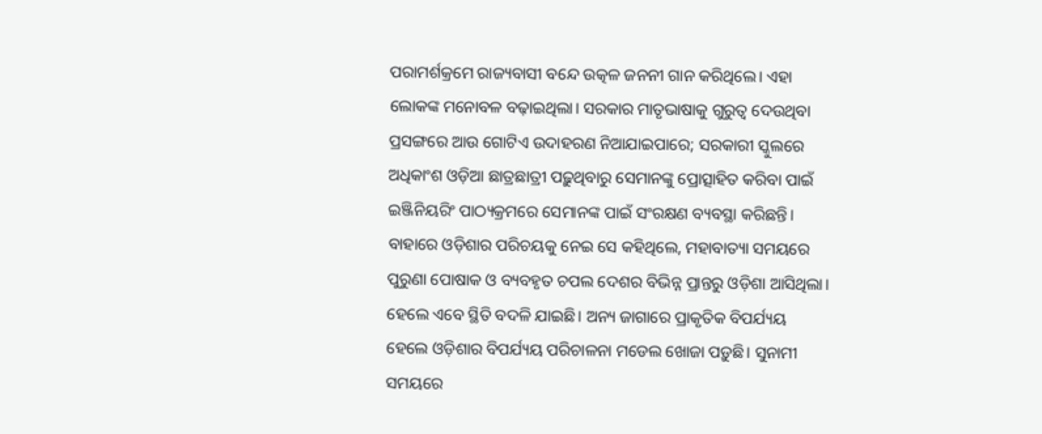ପରାମର୍ଶକ୍ରମେ ରାଜ୍ୟବାସୀ ବନ୍ଦେ ଉତ୍କଳ ଜନନୀ ଗାନ କରିଥିଲେ। ଏହା ଲୋକଙ୍କ ମନୋବଳ ବଢ଼ାଇଥିଲା। ସରକାର ମାତୃଭାଷାକୁ ଗୁରୁତ୍ବ ଦେଉଥିବା ପ୍ରସଙ୍ଗରେ ଆଉ ଗୋଟିଏ ଉଦାହରଣ ନିଆଯାଇପାରେ; ସରକାରୀ ସ୍କୁଲରେ ଅଧିକାଂଶ ଓଡ଼ିଆ ଛାତ୍ରଛାତ୍ରୀ ପଢ଼ୁଥିବାରୁ ସେମାନଙ୍କୁ ପ୍ରୋତ୍ସାହିତ କରିବା ପାଇଁ ଇଞ୍ଜିନିୟରିଂ ପାଠ୍ୟକ୍ରମରେ ସେମାନଙ୍କ ପାଇଁ ସଂରକ୍ଷଣ ବ୍ୟବସ୍ଥା କରିଛନ୍ତି।
ବାହାରେ ଓଡ଼ିଶାର ପରିଚୟକୁ ନେଇ ସେ କହିଥିଲେ, ମହାବାତ୍ୟା ସମୟରେ ପୁରୁଣା ପୋଷାକ ଓ ବ୍ୟବହୃତ ଚପଲ ଦେଶର ବିଭିନ୍ନ ପ୍ରାନ୍ତରୁ ଓଡ଼ିଶା ଆସିଥିଲା। ହେଲେ ଏବେ ସ୍ଥିତି ବଦଳି ଯାଇଛି। ଅନ୍ୟ ଜାଗାରେ ପ୍ରାକୃତିକ ବିପର୍ଯ୍ୟୟ ହେଲେ ଓଡ଼ିଶାର ବିପର୍ଯ୍ୟୟ ପରିଚାଳନା ମଡେଲ ଖୋଜା ପଡ଼ୁଛି। ସୁନାମୀ ସମୟରେ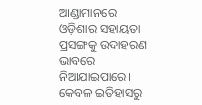ଆଣ୍ଡାମାନରେ ଓଡ଼ିଶାର ସହାୟତା ପ୍ରସଙ୍ଗକୁ ଉଦାହରଣ ଭାବରେ ନିଆଯାଇପାରେ। କେବଳ ଇତିହାସରୁ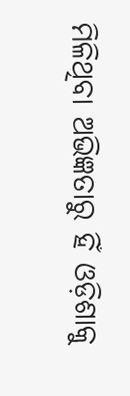ମିଳିଥିବା ଅଭିଜ୍ଞତାରୁ ହିଁ ଓଡ଼ିଶାକୁ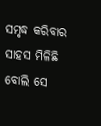ସମୃଦ୍ଧ କରିବାର ସାହସ ମିଳିଛି ବୋଲି ସେ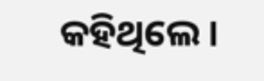କହିଥିଲେ।